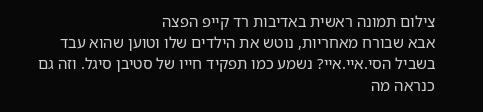צילום תמונה ראשית באדיבות רד קייפ הפצה
אבא שבורח מאחריות, נוטש את הילדים שלו וטוען שהוא עבד בשביל הסי.איי.איי? נשמע כמו תפקיד חייו של סטיבן סיגל. וזה גם כנראה מה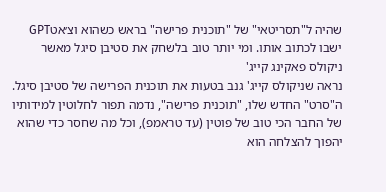שהיה ל"תסריטאי" של "תוכנית פרישה" בראש כשהוא וצ׳אטGPT ישבו לכתוב אותו. ומי יותר טוב בלשחק את סטיבן סיגל מאשר ניקולס פאקינג קייג'
נראה שניקולס קייג' גנב בטעות את תוכנית הפרישה של סטיבן סיגל. ה"סרט" החדש שלו, "תוכנית פרישה", נדמה תפור לחלוטין למידותיו של החבר הכי טוב של פוטין (עד טראמפ), וכל מה שחסר כדי שהוא יהפוך להצלחה הוא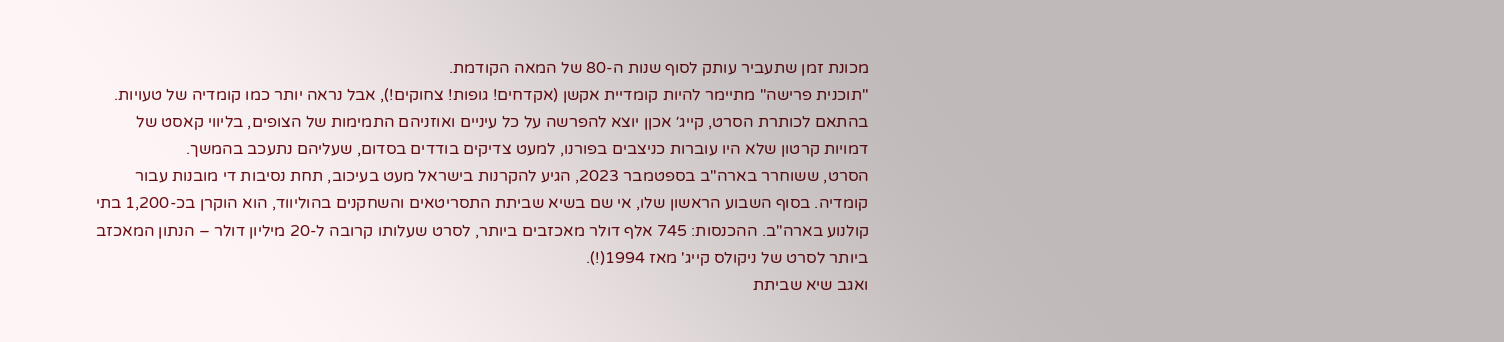מכונת זמן שתעביר עותק לסוף שנות ה-80 של המאה הקודמת.
"תוכנית פרישה" מתיימר להיות קומדיית אקשן (אקדחים! גופות! צחוקים!), אבל נראה יותר כמו קומדיה של טעויות. בהתאם לכותרת הסרט, קייג׳ אכןן יוצא להפרשה על כל עיניים ואוזניהם התמימות של הצופים, בליווי קאסט של דמויות קרטון שלא היו עוברות כניצבים בפורנו, למעט צדיקים בודדים בסדום, שעליהם נתעכב בהמשך.
הסרט, ששוחרר בארה"ב בספטמבר 2023, הגיע להקרנות בישראל מעט בעיכוב, תחת נסיבות די מובנות עבור קומדיה. בסוף השבוע הראשון שלו, אי שם בשיא שביתת התסריטאים והשחקנים בהוליווד, הוא הוקרן בכ-1,200 בתי קולנוע בארה"ב. ההכנסות: 745 אלף דולר מאכזבים ביותר, לסרט שעלותו קרובה ל-20 מיליון דולר – הנתון המאכזב ביותר לסרט של ניקולס קייג' מאז 1994(!).
ואגב שיא שביתת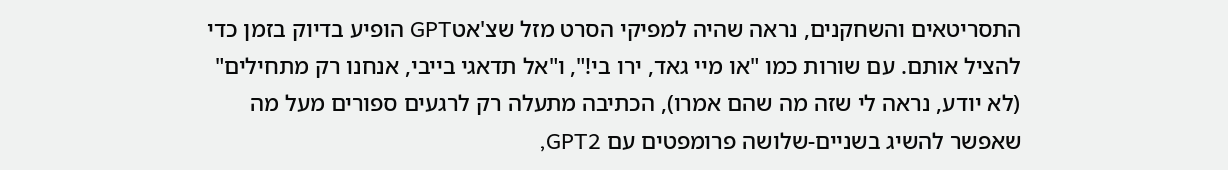התסריטאים והשחקנים, נראה שהיה למפיקי הסרט מזל שצ'אטGPT הופיע בדיוק בזמן כדי להציל אותם. עם שורות כמו "או מיי גאד, ירו בי!", ו"אל תדאגי בייבי, אנחנו רק מתחילים" (לא יודע, נראה לי שזה מה שהם אמרו), הכתיבה מתעלה רק לרגעים ספורים מעל מה שאפשר להשיג בשניים-שלושה פרומפטים עם GPT2,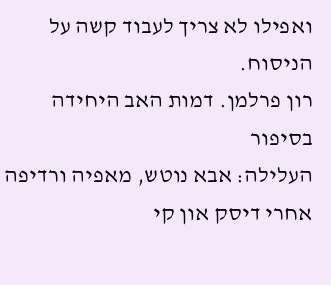ואפילו לא צריך לעבוד קשה על הניסוח.
רון פרלמן. דמות האב היחידה בסיפור
העלילה: אבא נוטש, מאפיה ורדיפה אחרי דיסק און קי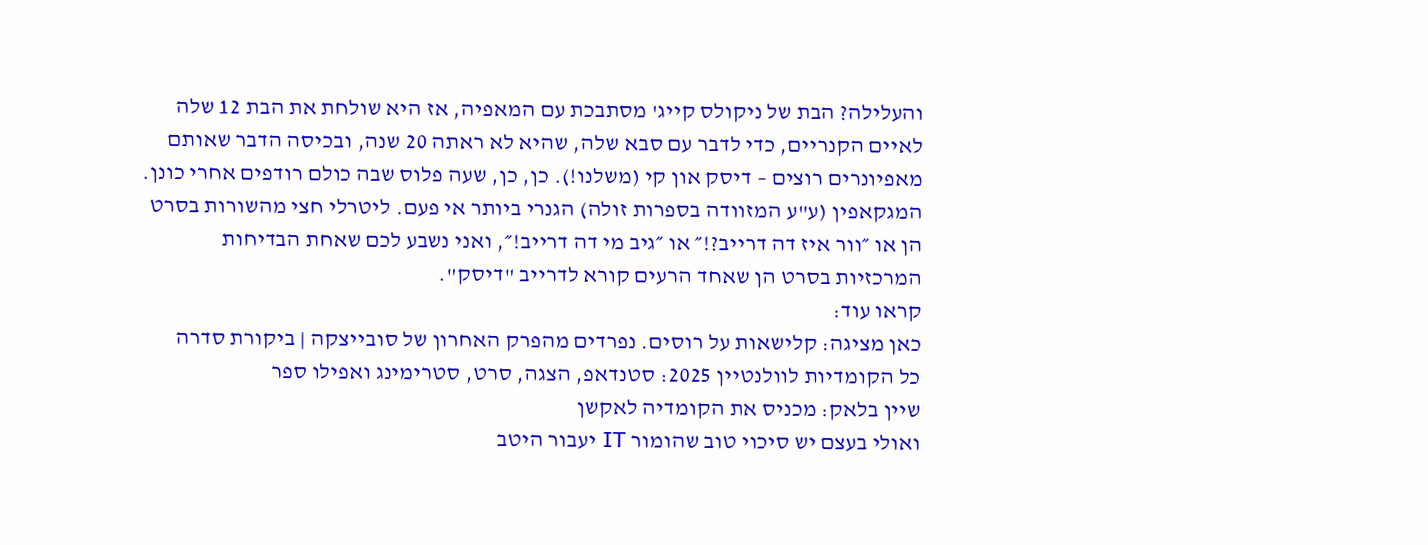והעלילה? הבת של ניקולס קייג' מסתבכת עם המאפיה, אז היא שולחת את הבת 12 שלה לאיים הקנריים, כדי לדבר עם סבא שלה, שהיא לא ראתה 20 שנה, ובכיסה הדבר שאותם מאפיונרים רוצים – דיסק און קי (משלנו!). כן, כן, שעה פלוס שבה כולם רודפים אחרי כונן. המגקאפין (ע"ע המזוודה בספרות זולה) הגנרי ביותר אי פעם. ליטרלי חצי מהשורות בסרט הן או ״וור איז דה דרייב?!״ או ״גיב מי דה דרייב!״, ואני נשבע לכם שאחת הבדיחות המרכזיות בסרט הן שאחד הרעים קורא לדרייב "דיסק".
קראו עוד:
כאן מציגה: קלישאות על רוסים. נפרדים מהפרק האחרון של סובייצקה | ביקורת סדרה
כל הקומדיות לוולנטיין 2025: סטנדאפ, הצגה, סרט, סטרימינג ואפילו ספר
שיין בלאק: מכניס את הקומדיה לאקשן
ואולי בעצם יש סיכוי טוב שהומור IT יעבור היטב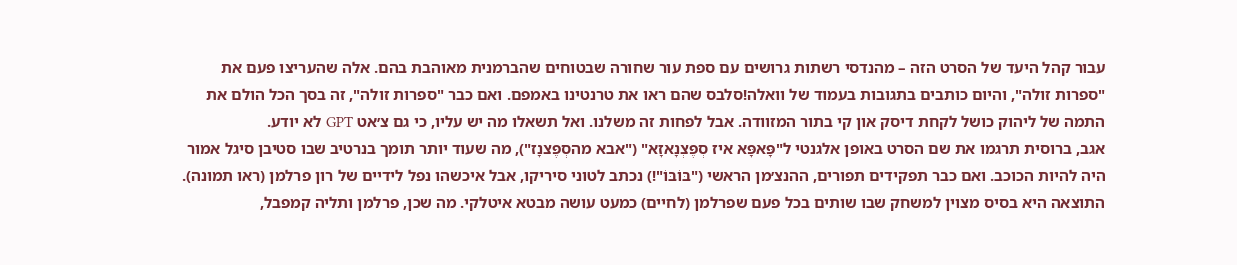עבור קהל היעד של הסרט הזה – מהנדסי רשתות גרושים עם ספת עור שחורה שבטוחים שהברמנית מאוהבת בהם. אלה שהעריצו פעם את "ספרות זולה", והיום כותבים בתגובות בעמוד של וואלה!סלבס שהם ראו את טרנטינו באמפם. ואם כבר "ספרות זולה", זה בסך הכל הולם את התמה של ליהוק כושל לקחת דיסק און קי בתור המזוודה. אבל לפחות זה משלנו. ואל תשאלו מה יש עליו, כי גם צ׳אט GPT לא יודע.
אגב, ברוסית תרגמו את שם הסרט באופן אלגנטי ל"פָּאפָּא איז סְפֶּצְנָאזָא" ("אבא מהסְפֶּצנָז"), מה שעוד יותר תומך בנרטיב שבו סטיבן סיגל אמור היה להיות הכוכב. ואם כבר תפקידים תפורים, ההנצ׳מן הראשי ("בּוֹבּוֹ"!) נכתב לטוני סיריקו, אבל איכשהו נפל לידיים של רון פרלמן (ראו תמונה). התוצאה היא בסיס מצוין למשחק שבו שותים בכל פעם שפרלמן (לחיים) כמעט עושה מבטא איטלקי. מה שכן, פרלמן ותליה קמפבל,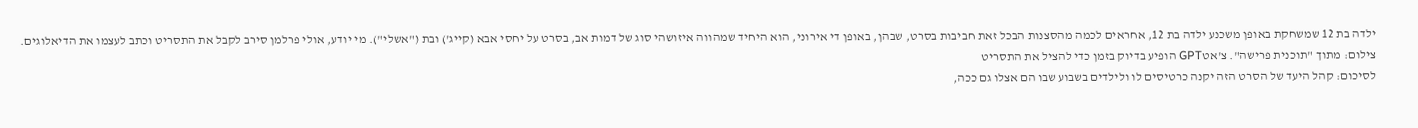ילדה בת 12 שמשחקת באופן משכנע ילדה בת 12, אחראים לכמה מהסצנות הבכל זאת חביבות בסרט, שבהן, באופן די אירוני, הוא היחיד שמהווה איזושהי סוג של דמות אב, בסרט על יחסי אבא (קייג') ובת ("אשלי"). מי יודע, אולי פרלמן סירב לקבל את התסריט וכתב לעצמו את הדיאלוגים.
צילום: מתוך "תוכנית פרישה". צ'אטGPT הופיע בדיוק בזמן כדי להציל את התסריט
לסיכום: קהל היעד של הסרט הזה יקנה כרטיסים לו ולילדים בשבוע שבו הם אצלו גם ככה,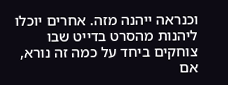וכנראה ייהנה מזה. אחרים יוכלו ליהנות מהסרט בדייט שבו צוחקים ביחד על כמה זה נורא, אם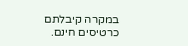במקרה קיבלתם כרטיסים חינם.